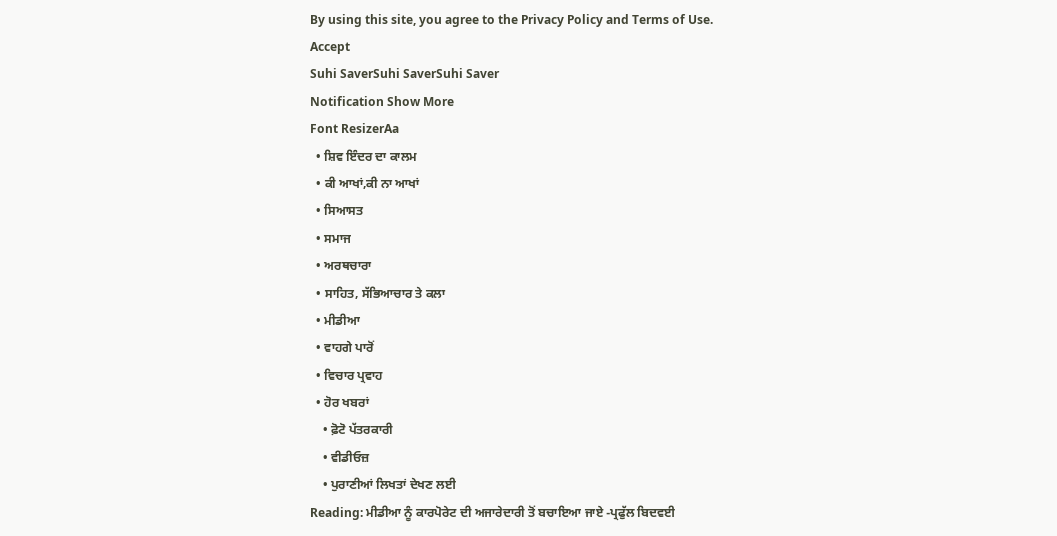By using this site, you agree to the Privacy Policy and Terms of Use.
Accept
Suhi SaverSuhi SaverSuhi Saver
Notification Show More
Font ResizerAa
  • ਸ਼ਿਵ ਇੰਦਰ ਦਾ ਕਾਲਮ
  • ਕੀ ਆਖਾਂ,ਕੀ ਨਾ ਆਖਾਂ
  • ਸਿਆਸਤ
  • ਸਮਾਜ
  • ਅਰਥਚਾਰਾ
  • ਸਾਹਿਤ, ਸੱਭਿਆਚਾਰ ਤੇ ਕਲਾ
  • ਮੀਡੀਆ
  • ਵਾਹਗੇ ਪਾਰੋਂ
  • ਵਿਚਾਰ ਪ੍ਰਵਾਹ
  • ਹੋਰ ਖਬਰਾਂ
    • ਫ਼ੋਟੋ ਪੱਤਰਕਾਰੀ
    • ਵੀਡੀਓਜ਼
    • ਪੁਰਾਣੀਆਂ ਲਿਖਤਾਂ ਦੇਖਣ ਲਈ
Reading: ਮੀਡੀਆ ਨੂੰ ਕਾਰਪੋਰੇਟ ਦੀ ਅਜਾਰੇਦਾਰੀ ਤੋਂ ਬਚਾਇਆ ਜਾਏ -ਪ੍ਰਫੁੱਲ ਬਿਦਵਈ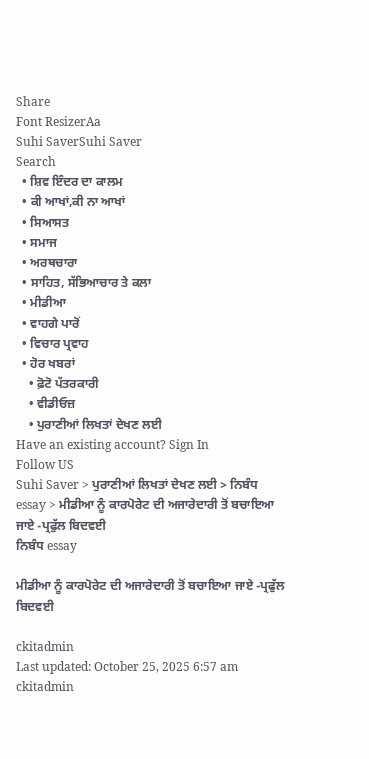Share
Font ResizerAa
Suhi SaverSuhi Saver
Search
  • ਸ਼ਿਵ ਇੰਦਰ ਦਾ ਕਾਲਮ
  • ਕੀ ਆਖਾਂ,ਕੀ ਨਾ ਆਖਾਂ
  • ਸਿਆਸਤ
  • ਸਮਾਜ
  • ਅਰਥਚਾਰਾ
  • ਸਾਹਿਤ, ਸੱਭਿਆਚਾਰ ਤੇ ਕਲਾ
  • ਮੀਡੀਆ
  • ਵਾਹਗੇ ਪਾਰੋਂ
  • ਵਿਚਾਰ ਪ੍ਰਵਾਹ
  • ਹੋਰ ਖਬਰਾਂ
    • ਫ਼ੋਟੋ ਪੱਤਰਕਾਰੀ
    • ਵੀਡੀਓਜ਼
    • ਪੁਰਾਣੀਆਂ ਲਿਖਤਾਂ ਦੇਖਣ ਲਈ
Have an existing account? Sign In
Follow US
Suhi Saver > ਪੁਰਾਣੀਆਂ ਲਿਖਤਾਂ ਦੇਖਣ ਲਈ > ਨਿਬੰਧ essay > ਮੀਡੀਆ ਨੂੰ ਕਾਰਪੋਰੇਟ ਦੀ ਅਜਾਰੇਦਾਰੀ ਤੋਂ ਬਚਾਇਆ ਜਾਏ -ਪ੍ਰਫੁੱਲ ਬਿਦਵਈ
ਨਿਬੰਧ essay

ਮੀਡੀਆ ਨੂੰ ਕਾਰਪੋਰੇਟ ਦੀ ਅਜਾਰੇਦਾਰੀ ਤੋਂ ਬਚਾਇਆ ਜਾਏ -ਪ੍ਰਫੁੱਲ ਬਿਦਵਈ

ckitadmin
Last updated: October 25, 2025 6:57 am
ckitadmin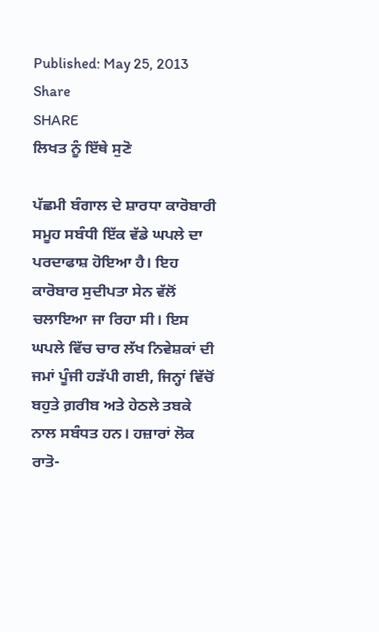Published: May 25, 2013
Share
SHARE
ਲਿਖਤ ਨੂੰ ਇੱਥੇ ਸੁਣੋ

ਪੱਛਮੀ ਬੰਗਾਲ ਦੇ ਸ਼ਾਰਧਾ ਕਾਰੋਬਾਰੀ ਸਮੂਹ ਸਬੰਧੀ ਇੱਕ ਵੱਡੇ ਘਪਲੇ ਦਾ ਪਰਦਾਫਾਸ਼ ਹੋਇਆ ਹੈ। ਇਹ ਕਾਰੋਬਾਰ ਸੁਦੀਪਤਾ ਸੇਨ ਵੱਲੋਂ ਚਲਾਇਆ ਜਾ ਰਿਹਾ ਸੀ। ਇਸ ਘਪਲੇ ਵਿੱਚ ਚਾਰ ਲੱਖ ਨਿਵੇਸ਼ਕਾਂ ਦੀ ਜਮਾਂ ਪੂੰਜੀ ਹੜੱਪੀ ਗਈ, ਜਿਨ੍ਹਾਂ ਵਿੱਚੋਂ ਬਹੁਤੇ ਗ਼ਰੀਬ ਅਤੇ ਹੇਠਲੇ ਤਬਕੇ ਨਾਲ ਸਬੰਧਤ ਹਨ। ਹਜ਼ਾਰਾਂ ਲੋਕ ਰਾਤੋ-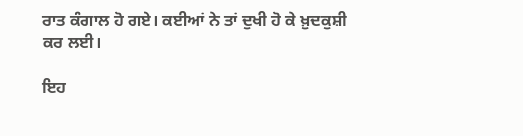ਰਾਤ ਕੰਗਾਲ ਹੋ ਗਏ। ਕਈਆਂ ਨੇ ਤਾਂ ਦੁਖੀ ਹੋ ਕੇ ਖ਼ੁਦਕੁਸ਼ੀ ਕਰ ਲਈ।

ਇਹ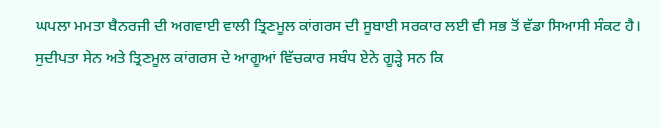ਘਪਲਾ ਮਮਤਾ ਬੈਨਰਜੀ ਦੀ ਅਗਵਾਈ ਵਾਲੀ ਤ੍ਰਿਣਮੂਲ ਕਾਂਗਰਸ ਦੀ ਸੂਬਾਈ ਸਰਕਾਰ ਲਈ ਵੀ ਸਭ ਤੋਂ ਵੱਡਾ ਸਿਆਸੀ ਸੰਕਟ ਹੈ। ਸੁਦੀਪਤਾ ਸੇਨ ਅਤੇ ਤ੍ਰਿਣਮੂਲ ਕਾਂਗਰਸ ਦੇ ਆਗੂਆਂ ਵਿੱਚਕਾਰ ਸਬੰਧ ਏਨੇ ਗੂੜ੍ਹੇ ਸਨ ਕਿ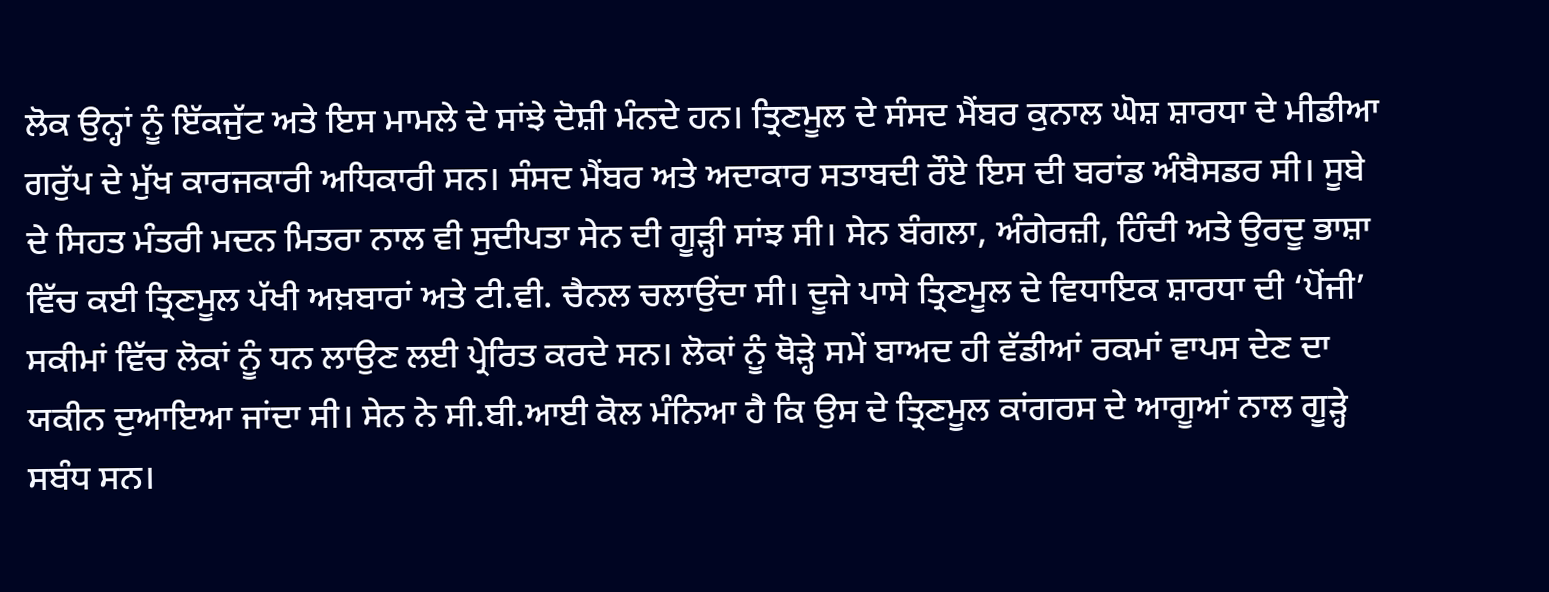ਲੋਕ ਉਨ੍ਹਾਂ ਨੂੰ ਇੱਕਜੁੱਟ ਅਤੇ ਇਸ ਮਾਮਲੇ ਦੇ ਸਾਂਝੇ ਦੋਸ਼ੀ ਮੰਨਦੇ ਹਨ। ਤ੍ਰਿਣਮੂਲ ਦੇ ਸੰਸਦ ਮੈਂਬਰ ਕੁਨਾਲ ਘੋਸ਼ ਸ਼ਾਰਧਾ ਦੇ ਮੀਡੀਆ ਗਰੁੱਪ ਦੇ ਮੁੱਖ ਕਾਰਜਕਾਰੀ ਅਧਿਕਾਰੀ ਸਨ। ਸੰਸਦ ਮੈਂਬਰ ਅਤੇ ਅਦਾਕਾਰ ਸਤਾਬਦੀ ਰੌਏ ਇਸ ਦੀ ਬਰਾਂਡ ਅੰਬੈਸਡਰ ਸੀ। ਸੂਬੇ ਦੇ ਸਿਹਤ ਮੰਤਰੀ ਮਦਨ ਮਿਤਰਾ ਨਾਲ ਵੀ ਸੁਦੀਪਤਾ ਸੇਨ ਦੀ ਗੂੜ੍ਹੀ ਸਾਂਝ ਸੀ। ਸੇਨ ਬੰਗਲਾ, ਅੰਗੇਰਜ਼ੀ, ਹਿੰਦੀ ਅਤੇ ਉਰਦੂ ਭਾਸ਼ਾ ਵਿੱਚ ਕਈ ਤ੍ਰਿਣਮੂਲ ਪੱਖੀ ਅਖ਼ਬਾਰਾਂ ਅਤੇ ਟੀ.ਵੀ. ਚੈਨਲ ਚਲਾਉਂਦਾ ਸੀ। ਦੂਜੇ ਪਾਸੇ ਤ੍ਰਿਣਮੂਲ ਦੇ ਵਿਧਾਇਕ ਸ਼ਾਰਧਾ ਦੀ ‘ਪੋਂਜੀ’ ਸਕੀਮਾਂ ਵਿੱਚ ਲੋਕਾਂ ਨੂੰ ਧਨ ਲਾਉਣ ਲਈ ਪ੍ਰੇਰਿਤ ਕਰਦੇ ਸਨ। ਲੋਕਾਂ ਨੂੰ ਥੋੜ੍ਹੇ ਸਮੇਂ ਬਾਅਦ ਹੀ ਵੱਡੀਆਂ ਰਕਮਾਂ ਵਾਪਸ ਦੇਣ ਦਾ ਯਕੀਨ ਦੁਆਇਆ ਜਾਂਦਾ ਸੀ। ਸੇਨ ਨੇ ਸੀ.ਬੀ.ਆਈ ਕੋਲ ਮੰਨਿਆ ਹੈ ਕਿ ਉਸ ਦੇ ਤ੍ਰਿਣਮੂਲ ਕਾਂਗਰਸ ਦੇ ਆਗੂਆਂ ਨਾਲ ਗੂੜ੍ਹੇ ਸਬੰਧ ਸਨ।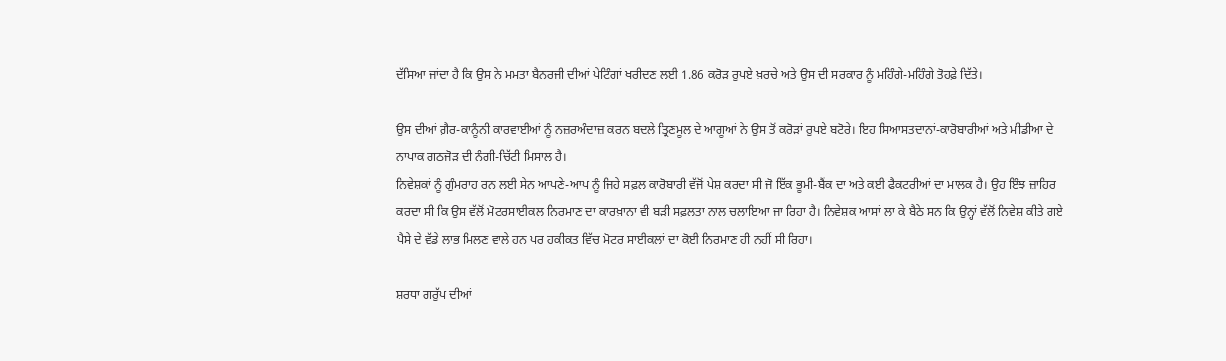ਦੱਸਿਆ ਜਾਂਦਾ ਹੈ ਕਿ ਉਸ ਨੇ ਮਮਤਾ ਬੈਨਰਜੀ ਦੀਆਂ ਪੇਟਿੰਗਾਂ ਖਰੀਦਣ ਲਈ 1.86 ਕਰੋੜ ਰੁਪਏ ਖ਼ਰਚੇ ਅਤੇ ਉਸ ਦੀ ਸਰਕਾਰ ਨੂੰ ਮਹਿੰਗੇ-ਮਹਿੰਗੇ ਤੋਹਫ਼ੇ ਦਿੱਤੇ।

ਉਸ ਦੀਆਂ ਗ਼ੈਰ-ਕਾਨੂੰਨੀ ਕਾਰਵਾਈਆਂ ਨੂੰ ਨਜ਼ਰਅੰਦਾਜ਼ ਕਰਨ ਬਦਲੇ ਤ੍ਰਿਣਮੂਲ ਦੇ ਆਗੂਆਂ ਨੇ ਉਸ ਤੋਂ ਕਰੋੜਾਂ ਰੁਪਏ ਬਟੋਰੇ। ਇਹ ਸਿਆਸਤਦਾਨਾਂ-ਕਾਰੋਬਾਰੀਆਂ ਅਤੇ ਮੀਡੀਆ ਦੇ ਨਾਪਾਕ ਗਠਜੋੜ ਦੀ ਨੰਗੀ-ਚਿੱਟੀ ਮਿਸਾਲ ਹੈ।
ਨਿਵੇਸ਼ਕਾਂ ਨੂੰ ਗੁੰਮਰਾਹ ਰਨ ਲਈ ਸੇਨ ਆਪਣੇ-ਆਪ ਨੂੰ ਜਿਹੇ ਸਫ਼ਲ ਕਾਰੋਬਾਰੀ ਵੱਜੋਂ ਪੇਸ਼ ਕਰਦਾ ਸੀ ਜੋ ਇੱਕ ਭੂਮੀ-ਬੈਂਕ ਦਾ ਅਤੇ ਕਈ ਫੈਕਟਰੀਆਂ ਦਾ ਮਾਲਕ ਹੈ। ਉਹ ਇੰਝ ਜ਼ਾਹਿਰ ਕਰਦਾ ਸੀ ਕਿ ਉਸ ਵੱਲੋਂ ਮੋਟਰਸਾਈਕਲ ਨਿਰਮਾਣ ਦਾ ਕਾਰਖ਼ਾਨਾ ਵੀ ਬੜੀ ਸਫ਼ਲਤਾ ਨਾਲ ਚਲਾਇਆ ਜਾ ਰਿਹਾ ਹੈ। ਨਿਵੇਸ਼ਕ ਆਸਾਂ ਲਾ ਕੇ ਬੈਠੇ ਸਨ ਕਿ ਉਨ੍ਹਾਂ ਵੱਲੋਂ ਨਿਵੇਸ਼ ਕੀਤੇ ਗਏ ਪੈਸੇ ਦੇ ਵੱਡੇ ਲਾਭ ਮਿਲਣ ਵਾਲੇ ਹਨ ਪਰ ਹਕੀਕਤ ਵਿੱਚ ਮੋਟਰ ਸਾਈਕਲਾਂ ਦਾ ਕੋਈ ਨਿਰਮਾਣ ਹੀ ਨਹੀਂ ਸੀ ਰਿਹਾ।

ਸ਼ਰਧਾ ਗਰੁੱਪ ਦੀਆਂ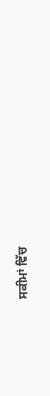ਸਕੀਮਾਂ ਵਿੱਚ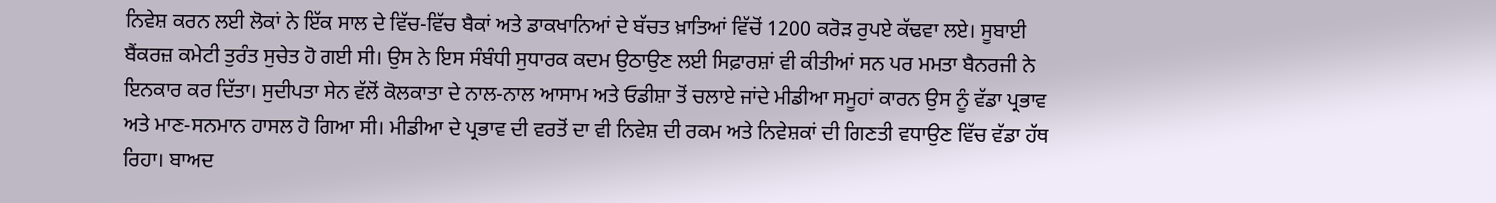ਨਿਵੇਸ਼ ਕਰਨ ਲਈ ਲੋਕਾਂ ਨੇ ਇੱਕ ਸਾਲ ਦੇ ਵਿੱਚ-ਵਿੱਚ ਬੈਕਾਂ ਅਤੇ ਡਾਕਖਾਨਿਆਂ ਦੇ ਬੱਚਤ ਖ਼ਾਤਿਆਂ ਵਿੱਚੋਂ 1200 ਕਰੋੜ ਰੁਪਏ ਕੱਢਵਾ ਲਏ। ਸੂਬਾਈ ਬੈਂਕਰਜ਼ ਕਮੇਟੀ ਤੁਰੰਤ ਸੁਚੇਤ ਹੋ ਗਈ ਸੀ। ਉਸ ਨੇ ਇਸ ਸੰਬੰਧੀ ਸੁਧਾਰਕ ਕਦਮ ਉਠਾਉਣ ਲਈ ਸਿਫ਼ਾਰਸ਼ਾਂ ਵੀ ਕੀਤੀਆਂ ਸਨ ਪਰ ਮਮਤਾ ਬੈਨਰਜੀ ਨੇ ਇਨਕਾਰ ਕਰ ਦਿੱਤਾ। ਸੁਦੀਪਤਾ ਸੇਨ ਵੱਲੋਂ ਕੋਲਕਾਤਾ ਦੇ ਨਾਲ-ਨਾਲ ਆਸਾਮ ਅਤੇ ਓਡੀਸ਼ਾ ਤੋਂ ਚਲਾਏ ਜਾਂਦੇ ਮੀਡੀਆ ਸਮੂਹਾਂ ਕਾਰਨ ਉਸ ਨੂੰ ਵੱਡਾ ਪ੍ਰਭਾਵ ਅਤੇ ਮਾਣ-ਸਨਮਾਨ ਹਾਸਲ ਹੋ ਗਿਆ ਸੀ। ਮੀਡੀਆ ਦੇ ਪ੍ਰਭਾਵ ਦੀ ਵਰਤੋਂ ਦਾ ਵੀ ਨਿਵੇਸ਼ ਦੀ ਰਕਮ ਅਤੇ ਨਿਵੇਸ਼ਕਾਂ ਦੀ ਗਿਣਤੀ ਵਧਾਉਣ ਵਿੱਚ ਵੱਡਾ ਹੱਥ ਰਿਹਾ। ਬਾਅਦ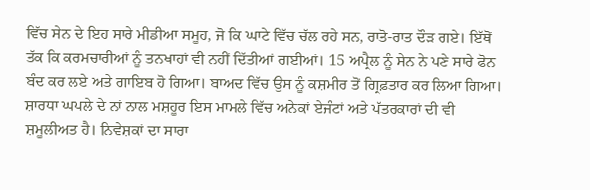ਵਿੱਚ ਸੇਨ ਦੇ ਇਹ ਸਾਰੇ ਮੀਡੀਆ ਸਮੂਹ, ਜੋ ਕਿ ਘਾਟੇ ਵਿੱਚ ਚੱਲ ਰਹੇ ਸਨ, ਰਾਤੋ-ਰਾਤ ਦੌੜ ਗਏ। ਇੱਥੋਂ ਤੱਕ ਕਿ ਕਰਮਚਾਰੀਆਂ ਨੂੰ ਤਨਖਾਹਾਂ ਵੀ ਨਹੀਂ ਦਿੱਤੀਆਂ ਗਈਆਂ। 15 ਅਪ੍ਰੈਲ ਨੂੰ ਸੇਨ ਨੇ ਪਣੇ ਸਾਰੇ ਫੋਨ ਬੰਦ ਕਰ ਲਏ ਅਤੇ ਗਾਇਬ ਹੋ ਗਿਆ। ਬਾਅਦ ਵਿੱਚ ਉਸ ਨੂੰ ਕਸ਼ਮੀਰ ਤੋਂ ਗ੍ਰਿਫ਼ਤਾਰ ਕਰ ਲਿਆ ਗਿਆ। ਸ਼ਾਰਧਾ ਘਪਲੇ ਦੇ ਨਾਂ ਨਾਲ ਮਸ਼ਹੂਰ ਇਸ ਮਾਮਲੇ ਵਿੱਚ ਅਨੇਕਾਂ ਏਜੰਟਾਂ ਅਤੇ ਪੱਤਰਕਾਰਾਂ ਦੀ ਵੀ ਸ਼ਮੂਲੀਅਤ ਹੈ। ਨਿਵੇਸ਼ਕਾਂ ਦਾ ਸਾਰਾ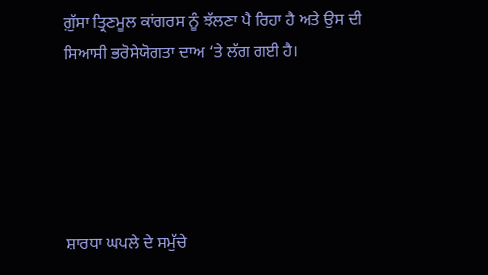ਗ਼ੁੱਸਾ ਤ੍ਰਿਣਮੂਲ ਕਾਂਗਰਸ ਨੂੰ ਝੱਲਣਾ ਪੈ ਰਿਹਾ ਹੈ ਅਤੇ ਉਸ ਦੀ ਸਿਆਸੀ ਭਰੋਸੇਯੋਗਤਾ ਦਾਅ ‘ਤੇ ਲੱਗ ਗਈ ਹੈ।





ਸ਼ਾਰਧਾ ਘਪਲੇ ਦੇ ਸਮੁੱਚੇ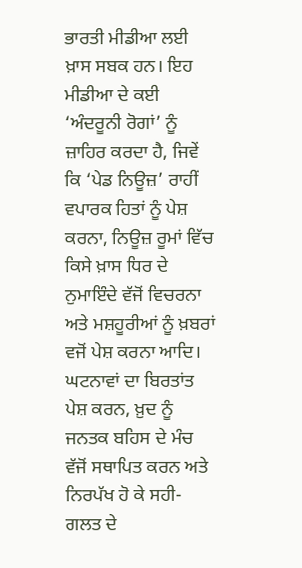ਭਾਰਤੀ ਮੀਡੀਆ ਲਈ ਖ਼ਾਸ ਸਬਕ ਹਨ। ਇਹ ਮੀਡੀਆ ਦੇ ਕਈ ‘ਅੰਦਰੂਨੀ ਰੋਗਾਂ’ ਨੂੰ ਜ਼ਾਹਿਰ ਕਰਦਾ ਹੈ, ਜਿਵੇਂ ਕਿ ‘ਪੇਡ ਨਿਊਜ਼’ ਰਾਹੀਂ ਵਪਾਰਕ ਹਿਤਾਂ ਨੂੰ ਪੇਸ਼ ਕਰਨਾ, ਨਿਊਜ਼ ਰੂਮਾਂ ਵਿੱਚ ਕਿਸੇ ਖ਼ਾਸ ਧਿਰ ਦੇ ਨੁਮਾਇੰਦੇ ਵੱਜੋਂ ਵਿਚਰਨਾ ਅਤੇ ਮਸ਼ਹੂਰੀਆਂ ਨੂੰ ਖ਼ਬਰਾਂ ਵਜੋਂ ਪੇਸ਼ ਕਰਨਾ ਆਦਿ। ਘਟਨਾਵਾਂ ਦਾ ਬਿਰਤਾਂਤ ਪੇਸ਼ ਕਰਨ, ਖ਼ੁਦ ਨੂੰ ਜਨਤਕ ਬਹਿਸ ਦੇ ਮੰਚ ਵੱਜੋਂ ਸਥਾਪਿਤ ਕਰਨ ਅਤੇ ਨਿਰਪੱਖ ਹੋ ਕੇ ਸਹੀ-ਗਲਤ ਦੇ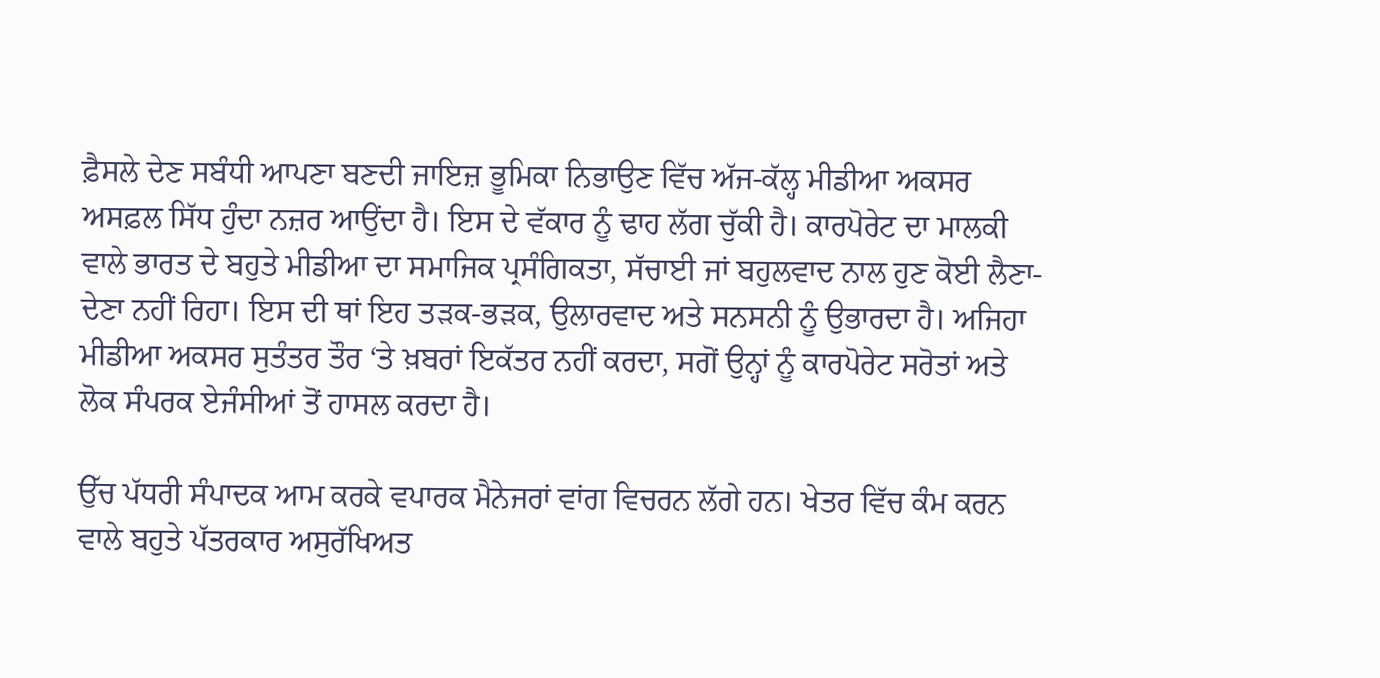ਫ਼ੈਸਲੇ ਦੇਣ ਸਬੰਧੀ ਆਪਣਾ ਬਣਦੀ ਜਾਇਜ਼ ਭੂਮਿਕਾ ਨਿਭਾਉਣ ਵਿੱਚ ਅੱਜ-ਕੱਲ੍ਹ ਮੀਡੀਆ ਅਕਸਰ ਅਸਫ਼ਲ ਸਿੱਧ ਹੁੰਦਾ ਨਜ਼ਰ ਆਉਂਦਾ ਹੈ। ਇਸ ਦੇ ਵੱਕਾਰ ਨੂੰ ਢਾਹ ਲੱਗ ਚੁੱਕੀ ਹੈ। ਕਾਰਪੋਰੇਟ ਦਾ ਮਾਲਕੀ ਵਾਲੇ ਭਾਰਤ ਦੇ ਬਹੁਤੇ ਮੀਡੀਆ ਦਾ ਸਮਾਜਿਕ ਪ੍ਰਸੰਗਿਕਤਾ, ਸੱਚਾਈ ਜਾਂ ਬਹੁਲਵਾਦ ਨਾਲ ਹੁਣ ਕੋਈ ਲੈਣਾ-ਦੇਣਾ ਨਹੀਂ ਰਿਹਾ। ਇਸ ਦੀ ਥਾਂ ਇਹ ਤੜਕ-ਭੜਕ, ਉਲਾਰਵਾਦ ਅਤੇ ਸਨਸਨੀ ਨੂੰ ਉਭਾਰਦਾ ਹੈ। ਅਜਿਹਾ ਮੀਡੀਆ ਅਕਸਰ ਸੁਤੰਤਰ ਤੌਰ ‘ਤੇ ਖ਼ਬਰਾਂ ਇਕੱਤਰ ਨਹੀਂ ਕਰਦਾ, ਸਗੋਂ ਉਨ੍ਹਾਂ ਨੂੰ ਕਾਰਪੋਰੇਟ ਸਰੋਤਾਂ ਅਤੇ ਲੋਕ ਸੰਪਰਕ ਏਜੰਸੀਆਂ ਤੋਂ ਹਾਸਲ ਕਰਦਾ ਹੈ।

ਉੱਚ ਪੱਧਰੀ ਸੰਪਾਦਕ ਆਮ ਕਰਕੇ ਵਪਾਰਕ ਮੈਨੇਜਰਾਂ ਵਾਂਗ ਵਿਚਰਨ ਲੱਗੇ ਹਨ। ਖੇਤਰ ਵਿੱਚ ਕੰਮ ਕਰਨ ਵਾਲੇ ਬਹੁਤੇ ਪੱਤਰਕਾਰ ਅਸੁਰੱਖਿਅਤ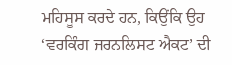ਮਹਿਸੂਸ ਕਰਦੇ ਹਨ, ਕਿਉਂਕਿ ਉਹ ‘ਵਰਕਿੰਗ ਜਰਨਲਿਸਟ ਐਕਟ’ ਦੀ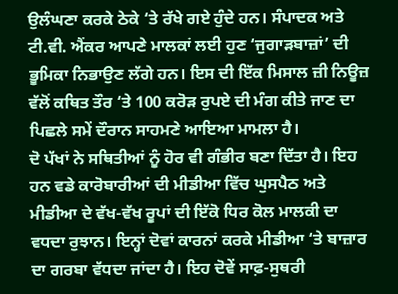ਉਲੰਘਣਾ ਕਰਕੇ ਠੇਕੇ ‘ਤੇ ਰੱਖੇ ਗਏ ਹੁੰਦੇ ਹਨ। ਸੰਪਾਦਕ ਅਤੇ ਟੀ.ਵੀ. ਐਂਕਰ ਆਪਣੇ ਮਾਲਕਾਂ ਲਈ ਹੁਣ ‘ਜੁਗਾੜਬਾਜ਼ਾਂ’ ਦੀ ਭੂਮਿਕਾ ਨਿਭਾਉਣ ਲੱਗੇ ਹਨ। ਇਸ ਦੀ ਇੱਕ ਮਿਸਾਲ ਜ਼ੀ ਨਿਊਜ਼ ਵੱਲੋਂ ਕਥਿਤ ਤੌਰ ‘ਤੇ 100 ਕਰੋੜ ਰੁਪਏ ਦੀ ਮੰਗ ਕੀਤੇ ਜਾਣ ਦਾ ਪਿਛਲੇ ਸਮੇਂ ਦੌਰਾਨ ਸਾਹਮਣੇ ਆਇਆ ਮਾਮਲਾ ਹੈ।
ਦੋ ਪੱਖਾਂ ਨੇ ਸਥਿਤੀਆਂ ਨੂੰ ਹੋਰ ਵੀ ਗੰਭੀਰ ਬਣਾ ਦਿੱਤਾ ਹੈ। ਇਹ ਹਨ ਵਡੇ ਕਾਰੋਬਾਰੀਆਂ ਦੀ ਮੀਡੀਆ ਵਿੱਚ ਘੁਸਪੈਠ ਅਤੇ ਮੀਡੀਆ ਦੇ ਵੱਖ-ਵੱਖ ਰੂਪਾਂ ਦੀ ਇੱਕੋ ਧਿਰ ਕੋਲ ਮਾਲਕੀ ਦਾ ਵਧਦਾ ਰੁਝਾਨ। ਇਨ੍ਹਾਂ ਦੋਵਾਂ ਕਾਰਨਾਂ ਕਰਕੇ ਮੀਡੀਆ ‘ਤੇ ਬਾਜ਼ਾਰ ਦਾ ਗਰਬਾ ਵੱਧਦਾ ਜਾਂਦਾ ਹੈ। ਇਹ ਦੋਵੇਂ ਸਾਫ਼-ਸੁਥਰੀ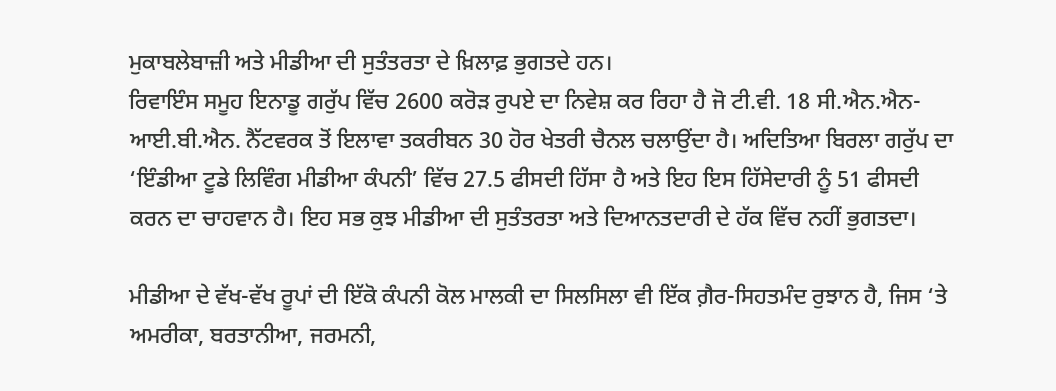ਮੁਕਾਬਲੇਬਾਜ਼ੀ ਅਤੇ ਮੀਡੀਆ ਦੀ ਸੁਤੰਤਰਤਾ ਦੇ ਖ਼ਿਲਾਫ਼ ਭੁਗਤਦੇ ਹਨ।
ਰਿਵਾਇੰਸ ਸਮੂਹ ਇਨਾਡੂ ਗਰੁੱਪ ਵਿੱਚ 2600 ਕਰੋੜ ਰੁਪਏ ਦਾ ਨਿਵੇਸ਼ ਕਰ ਰਿਹਾ ਹੈ ਜੋ ਟੀ.ਵੀ. 18 ਸੀ.ਐਨ.ਐਨ-ਆਈ.ਬੀ.ਐਨ. ਨੈੱਟਵਰਕ ਤੋਂ ਇਲਾਵਾ ਤਕਰੀਬਨ 30 ਹੋਰ ਖੇਤਰੀ ਚੈਨਲ ਚਲਾਉਂਦਾ ਹੈ। ਅਦਿਤਿਆ ਬਿਰਲਾ ਗਰੁੱਪ ਦਾ ‘ਇੰਡੀਆ ਟੂਡੇ ਲਿਵਿੰਗ ਮੀਡੀਆ ਕੰਪਨੀ’ ਵਿੱਚ 27.5 ਫੀਸਦੀ ਹਿੱਸਾ ਹੈ ਅਤੇ ਇਹ ਇਸ ਹਿੱਸੇਦਾਰੀ ਨੂੰ 51 ਫੀਸਦੀ ਕਰਨ ਦਾ ਚਾਹਵਾਨ ਹੈ। ਇਹ ਸਭ ਕੁਝ ਮੀਡੀਆ ਦੀ ਸੁਤੰਤਰਤਾ ਅਤੇ ਦਿਆਨਤਦਾਰੀ ਦੇ ਹੱਕ ਵਿੱਚ ਨਹੀਂ ਭੁਗਤਦਾ।

ਮੀਡੀਆ ਦੇ ਵੱਖ-ਵੱਖ ਰੂਪਾਂ ਦੀ ਇੱਕੋ ਕੰਪਨੀ ਕੋਲ ਮਾਲਕੀ ਦਾ ਸਿਲਸਿਲਾ ਵੀ ਇੱਕ ਗ਼ੈਰ-ਸਿਹਤਮੰਦ ਰੁਝਾਨ ਹੈ, ਜਿਸ ‘ਤੇ ਅਮਰੀਕਾ, ਬਰਤਾਨੀਆ, ਜਰਮਨੀ,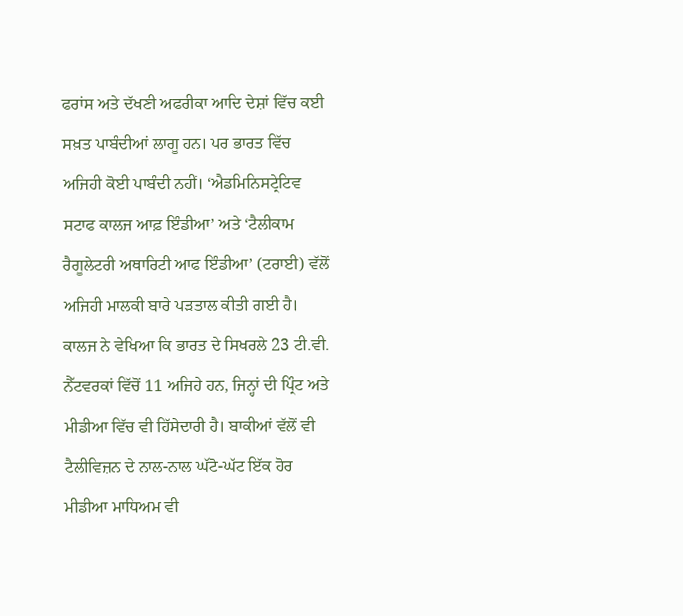ਫਰਾਂਸ ਅਤੇ ਦੱਖਣੀ ਅਫਰੀਕਾ ਆਦਿ ਦੇਸ਼ਾਂ ਵਿੱਚ ਕਈ ਸਖ਼ਤ ਪਾਬੰਦੀਆਂ ਲਾਗੂ ਹਨ। ਪਰ ਭਾਰਤ ਵਿੱਚ ਅਜਿਹੀ ਕੋਈ ਪਾਬੰਦੀ ਨਹੀਂ। ‘ਐਡਮਿਨਿਸਟ੍ਰੇਟਿਵ ਸਟਾਫ ਕਾਲਜ ਆਫ਼ ਇੰਡੀਆ’ ਅਤੇ ‘ਟੈਲੀਕਾਮ ਰੈਗੂਲੇਟਰੀ ਅਥਾਰਿਟੀ ਆਫ ਇੰਡੀਆ’ (ਟਰਾਈ) ਵੱਲੋਂ ਅਜਿਹੀ ਮਾਲਕੀ ਬਾਰੇ ਪੜਤਾਲ ਕੀਤੀ ਗਈ ਹੈ। ਕਾਲਜ ਨੇ ਵੇਖਿਆ ਕਿ ਭਾਰਤ ਦੇ ਸਿਖਰਲੇ 23 ਟੀ.ਵੀ. ਨੈੱਟਵਰਕਾਂ ਵਿੱਚੋਂ 11 ਅਜਿਹੇ ਹਨ, ਜਿਨ੍ਹਾਂ ਦੀ ਪ੍ਰਿੰਟ ਅਤੇ ਮੀਡੀਆ ਵਿੱਚ ਵੀ ਹਿੱਸੇਦਾਰੀ ਹੈ। ਬਾਕੀਆਂ ਵੱਲੋਂ ਵੀ ਟੈਲੀਵਿਜ਼ਨ ਦੇ ਨਾਲ-ਨਾਲ ਘੱਟੋ-ਘੱਟ ਇੱਕ ਹੋਰ ਮੀਡੀਆ ਮਾਧਿਅਮ ਵੀ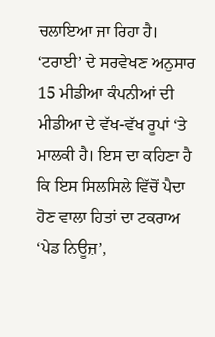ਚਲਾਇਆ ਜਾ ਰਿਹਾ ਹੈ। ‘ਟਰਾਈ’ ਦੇ ਸਰਵੇਖਣ ਅਨੁਸਾਰ 15 ਮੀਡੀਆ ਕੰਪਨੀਆਂ ਦੀ ਮੀਡੀਆ ਦੇ ਵੱਖ-ਵੱਖ ਰੂਪਾਂ ‘ਤੇ ਮਾਲਕੀ ਹੈ। ਇਸ ਦਾ ਕਹਿਣਾ ਹੈ ਕਿ ਇਸ ਸਿਲਸਿਲੇ ਵਿੱਚੋਂ ਪੈਦਾ ਹੋਣ ਵਾਲਾ ਹਿਤਾਂ ਦਾ ਟਕਰਾਅ ‘ਪੇਡ ਨਿਊਜ਼’,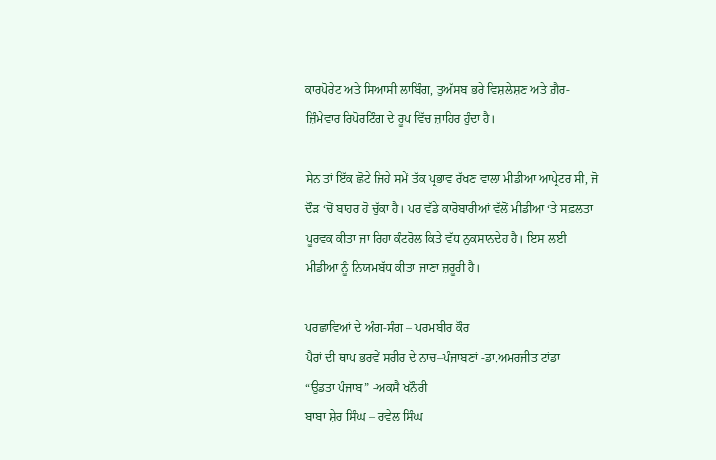ਕਾਰਪੋਰੇਟ ਅਤੇ ਸਿਆਸੀ ਲਾਬਿੰਗ, ਤੁਅੱਸਬ ਭਰੇ ਵਿਸ਼ਲੇਸ਼ਣ ਅਤੇ ਗ਼ੈਰ-ਜ਼ਿੰਮੇਵਾਰ ਰਿਪੋਰਟਿੰਗ ਦੇ ਰੂਪ ਵਿੱਚ ਜ਼ਾਹਿਰ ਹੁੰਦਾ ਹੈ।

ਸੇਨ ਤਾਂ ਇੱਕ ਛੋਟੇ ਜਿਹੇ ਸਮੇਂ ਤੱਕ ਪ੍ਰਭਾਵ ਰੱਖਣ ਵਾਲਾ ਮੀਡੀਆ ਆਪ੍ਰੇਟਰ ਸੀ, ਜੋ ਦੌੜ ‘ਚੋਂ ਬਾਹਰ ਹੋ ਚੁੱਕਾ ਹੈ। ਪਰ ਵੱਡੇ ਕਾਰੋਬਾਰੀਆਂ ਵੱਲੋਂ ਮੀਡੀਆ ‘ਤੇ ਸਫ਼ਲਤਾ ਪੂਰਵਕ ਕੀਤਾ ਜਾ ਰਿਹਾ ਕੰਟਰੋਲ ਕਿਤੇ ਵੱਧ ਨੁਕਸਾਨਦੇਹ ਹੈ। ਇਸ ਲਈ ਮੀਡੀਆ ਨੂੰ ਨਿਯਮਬੱਧ ਕੀਤਾ ਜਾਣਾ ਜ਼ਰੂਰੀ ਹੈ।

ਪਰਛਾਵਿਆਂ ਦੇ ਅੰਗ-ਸੰਗ – ਪਰਮਬੀਰ ਕੌਰ
ਪੈਰਾਂ ਦੀ ਥਾਪ ਭਰਵੇਂ ਸਰੀਰ ਦੇ ਨਾਚ–ਪੰਜਾਬਣਾਂ -ਡਾ.ਅਮਰਜੀਤ ਟਾਂਡਾ
“ਉਡਤਾ ਪੰਜਾਬ” -ਅਕਸੈ ਖਨੌਰੀ
ਬਾਬਾ ਸ਼ੇਰ ਸਿੰਘ – ਰਵੇਲ ਸਿੰਘ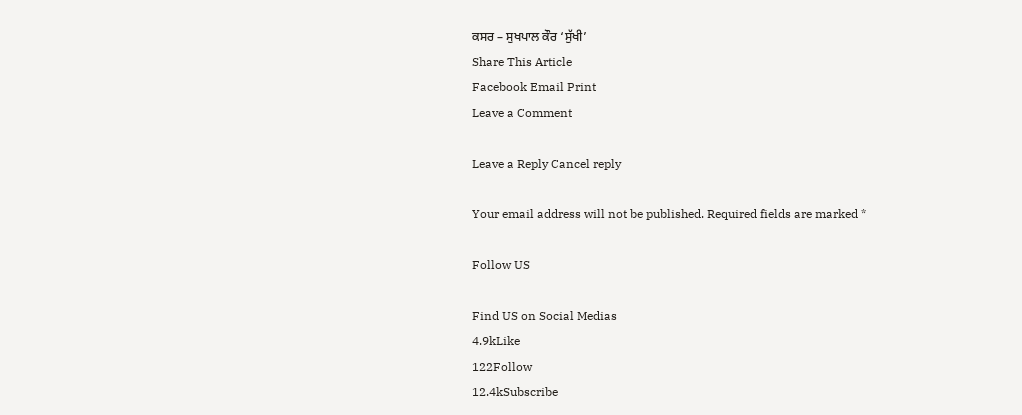ਕਸਰ – ਸੁਖਪਾਲ ਕੌਰ ‘ਸੁੱਖੀ’
Share This Article
Facebook Email Print
Leave a Comment

Leave a Reply Cancel reply

Your email address will not be published. Required fields are marked *

Follow US

Find US on Social Medias
4.9kLike
122Follow
12.4kSubscribe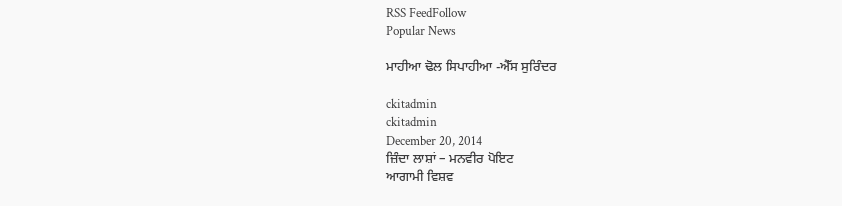RSS FeedFollow
Popular News

ਮਾਹੀਆ ਢੋਲ ਸਿਪਾਹੀਆ -ਐੱਸ ਸੁਰਿੰਦਰ

ckitadmin
ckitadmin
December 20, 2014
ਜ਼ਿੰਦਾ ਲਾਸ਼ਾਂ – ਮਨਵੀਰ ਪੋਇਟ
ਆਗਾਮੀ ਵਿਸ਼ਵ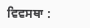ਵਿਵਸਥਾ :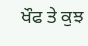ਖੌਫ ਤੇ ਕੁਝ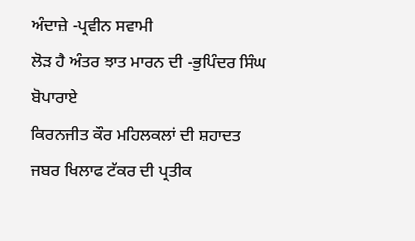ਅੰਦਾਜ਼ੇ -ਪ੍ਰਵੀਨ ਸਵਾਮੀ
ਲੋੜ ਹੈ ਅੰਤਰ ਝਾਤ ਮਾਰਨ ਦੀ -ਭੁਪਿੰਦਰ ਸਿੰਘ ਬੋਪਾਰਾਏ
ਕਿਰਨਜੀਤ ਕੌਰ ਮਹਿਲਕਲਾਂ ਦੀ ਸ਼ਹਾਦਤ ਜਬਰ ਖਿਲਾਫ ਟੱਕਰ ਦੀ ਪ੍ਰਤੀਕ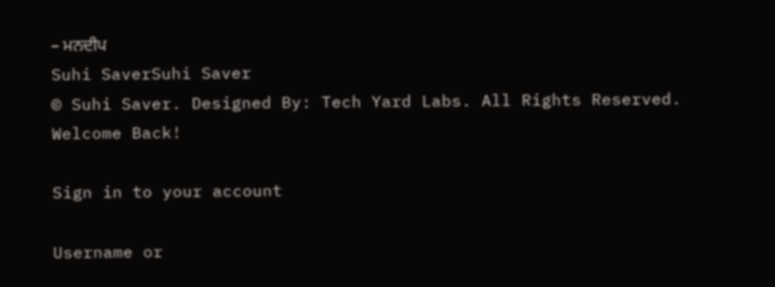– ਮਨਦੀਪ
Suhi SaverSuhi Saver
© Suhi Saver. Designed By: Tech Yard Labs. All Rights Reserved.
Welcome Back!

Sign in to your account

Username or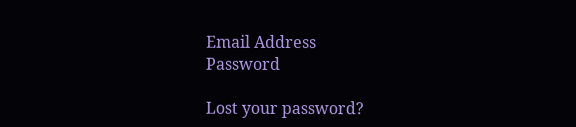Email Address
Password

Lost your password?